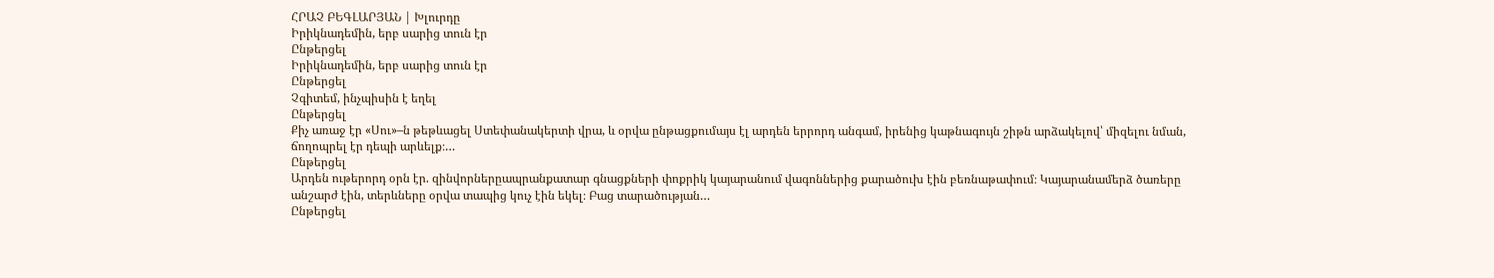ՀՐԱՉ ԲԵԳԼԱՐՅԱՆ | Խլուրդը
Իրիկնադեմին, երբ սարից տուն էր
Ընթերցել
Իրիկնադեմին, երբ սարից տուն էր
Ընթերցել
Չգիտեմ, ինչպիսին է եղել
Ընթերցել
Քիչ առաջ էր «Սու»–ն թեթևացել Ստեփանակերտի վրա, և օրվա ընթացքումայս էլ արդեն երրորդ անգամ, իրենից կաթնագույն շիթն արձակելով՝ միզելու նման, ճողոպրել էր դեպի արևելք։…
Ընթերցել
Արդեն ութերորդ օրն էր. զինվորներըապրանքատար գնացքների փոքրիկ կայարանում վագոններից քարածուխ էին բեռնաթափում։ Կայարանամերձ ծառերը անշարժ էին, տերևները օրվա տապից կուչ էին եկել։ Բաց տարածության…
Ընթերցել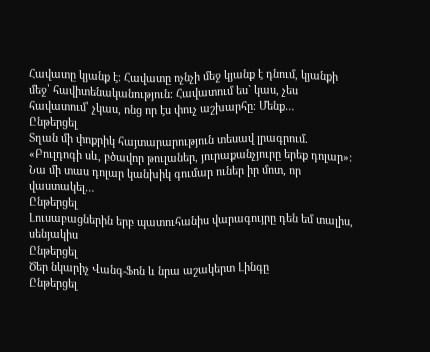Հավատը կյանք է։ Հավատը ոչնչի մեջ կյանք է դնում, կյանքի մեջ՝ հավիտենականություն։ Հավատում ես` կաս, չես հավատում՝ չկաս, ոնց որ էս փուչ աշխարհը։ Մենք…
Ընթերցել
Տղան մի փոքրիկ հայտարարություն տեսավ լրագրում. «Բուլդոգի սև, բծավոր թուլաներ, յուրաքանչյուրը երեք դոլար»: Նա մի տաս դոլար կանխիկ գումար ուներ իր մոտ, որ վաստակել…
Ընթերցել
Լուսաբացներին երբ պատուհանիս վարագույրը դեն եմ տալիս, սենյակիս
Ընթերցել
Ծեր նկարիչ Վանգ-Ֆոն և նրա աշակերտ Լինգը
Ընթերցել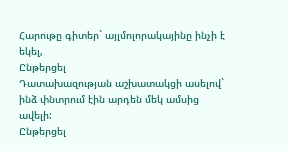Հարութը գիտեր` այլմոլորակայինը ինչի է եկել,
Ընթերցել
Դատախազության աշխատակցի ասելով` ինձ փնտրում էին արդեն մեկ ամսից ավելի:
Ընթերցել